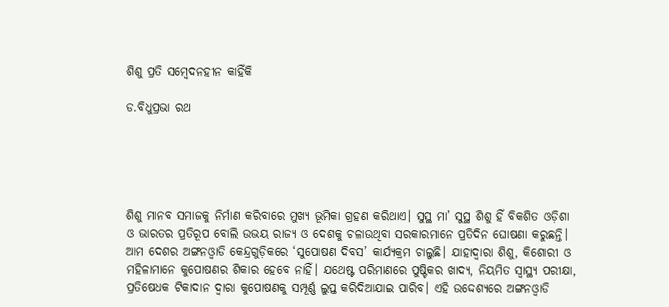ଶିଶୁ ପ୍ରତି ସମ୍ବେଦନହୀନ କାହିଁକି

ଡ.ବିଧୁପ୍ରଭା ରଥ





ଶିଶୁ ମାନବ ସମାଜକୁ ନିର୍ମାଣ କରିବାରେ ମୁଖ୍ୟ ଭୂମିକା ଗ୍ରହଣ କରିଥାଏ। ସୁସ୍ଥ ମା’ ସୁସ୍ଥ ଶିଶୁ ହିଁ ବିକଶିତ ଓଡ଼ିଶା ଓ ଭାରତର ପ୍ରତିରୂପ ବୋଲି ଉଭୟ ରାଜ୍ୟ ଓ ଦେଶକୁ ଚଳାଉଥିବା ସରକାରମାନେ ପ୍ରତିଦିନ ଘୋଷଣା କରୁଛନ୍ତି। ଆମ ଦେଶର ଅଙ୍ଗନଓ୍ବାଡି କେନ୍ଦ୍ରଗୁଡ଼ିକରେ ‘ସୁପୋଷଣ ଦିବସ’ କାର୍ଯ୍ୟକ୍ରମ ଚାଲୁଛି। ଯାହାଦ୍ୱାରା ଶିଶୁ, କିଶୋରୀ ଓ ମହିଳାମାନେ କୁପୋଷଣର ଶିକାର ହେବେ ନାହିଁ। ଯଥେଷ୍ଟ ପରିମାଣରେ ପୁଷ୍ଟିକର ଖାଦ୍ୟ, ନିୟମିତ ସ୍ବାସ୍ଥ୍ୟ ପରୀକ୍ଷା, ପ୍ରତିଷେଧକ ଟିକାଦାନ ଦ୍ୱାରା କୁପୋଷଣକୁ ସମ୍ପୂର୍ଣ୍ଣ ଲୁପ୍ତ କରିଦିଆଯାଇ ପାରିବ। ଏହି ଉଦ୍ଦେଶ୍ୟରେ ଅଙ୍ଗନଓ୍ବାଡି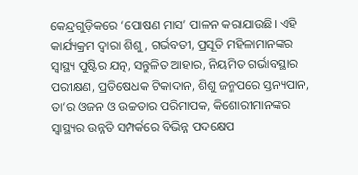କେନ୍ଦ୍ରଗୁଡ଼ିକରେ ‘ପୋଷଣ ମାସ’ ପାଳନ କରାଯାଉଛି। ଏହି କାର୍ଯ୍ୟକ୍ରମ ଦ୍ୱାରା ଶିଶୁ, ଗର୍ଭବତୀ, ପ୍ରସୂତି ମହିଳାମାନଙ୍କର ସ୍ବାସ୍ଥ୍ୟ ପୁଷ୍ଟିର ଯତ୍ନ, ସନ୍ତୁଳିତ ଆହାର, ନିୟମିତ ଗର୍ଭାବସ୍ଥାର ପରୀକ୍ଷଣ, ପ୍ରତିଷେଧକ ଟିକାଦାନ, ଶିଶୁ ଜନ୍ମପରେ ସ୍ତନ୍ୟପାନ, ତା’ର ଓଜନ ଓ ଉଚ୍ଚତାର ପରିମାପକ, କିଶୋରୀମାନଙ୍କର ସ୍ବାସ୍ଥ୍ୟର ଉନ୍ନତି ସମ୍ପର୍କରେ ବିଭିନ୍ନ ପଦକ୍ଷେପ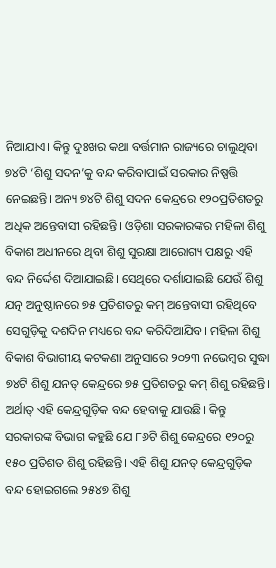ନିଆଯାଏ। କିନ୍ତୁ ଦୁଃଖର କଥା ବର୍ତ୍ତମାନ ରାଜ୍ୟରେ ଚାଲୁଥିବା ୭୪ଟି ‘ଶିଶୁ ସଦନ’କୁ ବନ୍ଦ କରିବାପାଇଁ ସରକାର ନିଷ୍ପତ୍ତି ନେଇଛନ୍ତି। ଅନ୍ୟ ୭୪ଟି ଶିଶୁ ସଦନ କେନ୍ଦ୍ରରେ ୧୨୦ପ୍ରତିଶତରୁ ଅଧିକ ଅନ୍ତେବାସୀ ରହିଛନ୍ତି। ଓଡ଼ିଶା ସରକାରଙ୍କର ମହିଳା ଶିଶୁ ବିକାଶ ଅଧୀନରେ ଥିବା ଶିଶୁ ସୁରକ୍ଷା ଆରୋଗ୍ୟ ପକ୍ଷରୁ ଏହି ବନ୍ଦ ନିର୍ଦ୍ଦେଶ ଦିଆଯାଇଛି। ସେଥିରେ ଦର୍ଶାଯାଇଛି ଯେଉଁ ଶିଶୁ ଯତ୍ନ ଅନୁଷ୍ଠାନରେ ୭୫ ପ୍ରତିଶତରୁ କମ୍‌ ଅନ୍ତେବାସୀ ରହିଥିବେ ସେଗୁଡ଼ିକୁ ଦଶଦିନ ମଧ୍ୟରେ ବନ୍ଦ କରିଦିଆଯିବ। ମହିଳା ଶିଶୁ ବିକାଶ ବିଭାଗୀୟ କଟକଣା ଅନୁସାରେ ୨୦୨୩ ନଭେମ୍ବର ସୁଦ୍ଧା ୭୪ଟି ଶିଶୁ ଯନତ୍ କେନ୍ଦ୍ରରେ ୭୫ ପ୍ରତିଶତରୁ କମ୍‌ ଶିଶୁ ରହିଛନ୍ତି। ଅର୍ଥାତ୍‌ ଏହି କେନ୍ଦ୍ରଗୁଡ଼ିକ ବନ୍ଦ ହେବାକୁ ଯାଉଛି। କିନ୍ତୁ ସରକାରଙ୍କ ବିଭାଗ କହୁଛି ଯେ ୮୬ଟି ଶିଶୁ କେନ୍ଦ୍ରରେ ୧୨୦ରୁ ୧୫୦ ପ୍ରତିଶତ ଶିଶୁ ରହିଛନ୍ତି। ଏହି ଶିଶୁ ଯନତ୍ କେନ୍ଦ୍ରଗୁଡ଼ିକ ବନ୍ଦ ହୋଇଗଲେ ୨୫୪୭ ଶିଶୁ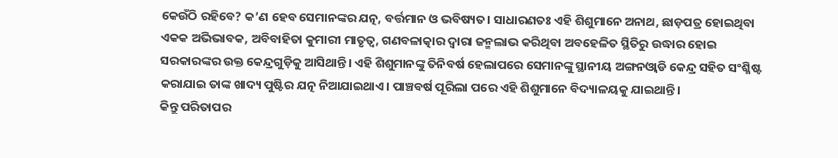କେଉଁଠି ରହିବେ? କ’ଣ ହେବ ସେମାନଙ୍କର ଯତ୍ନ, ବର୍ତ୍ତମାନ ଓ ଭବିଷ୍ୟତ। ସାଧାରଣତଃ ଏହି ଶିଶୁମାନେ ଅନାଥ, ଛାଡ଼ପତ୍ର ହୋଇଥିବା ଏକକ ଅଭିଭାବକ, ଅବିବାହିତା କୁମାରୀ ମାତୃତ୍ୱ, ଗଣବଳାତ୍କାର ଦ୍ୱାରା ଜନ୍ମଲାଭ କରିଥିବା ଅବହେଳିତ ସ୍ଥିତିରୁ ଉଦ୍ଧାର ହୋଇ ସରକାରଙ୍କର ଉକ୍ତ କେନ୍ଦ୍ରଗୁଡ଼ିକୁ ଆସିଥାନ୍ତି। ଏହି ଶିଶୁମାନଙ୍କୁ ତିନିବର୍ଷ ହେଲାପରେ ସେମାନଙ୍କୁ ସ୍ଥାନୀୟ ଅଙ୍ଗନଓ୍ବାଡି କେନ୍ଦ୍ର ସହିତ ସଂଶ୍ଳିଷ୍ଟ କରାଯାଇ ତାଙ୍କ ଖାଦ୍ୟ ପୁଷ୍ଟିର ଯତ୍ନ ନିଆଯାଇଥାଏ। ପାଞ୍ଚବର୍ଷ ପୂରିଲା ପରେ ଏହି ଶିଶୁମାନେ ବିଦ୍ୟାଳୟକୁ ଯାଇଥାନ୍ତି।
କିନ୍ତୁ ପରିତାପର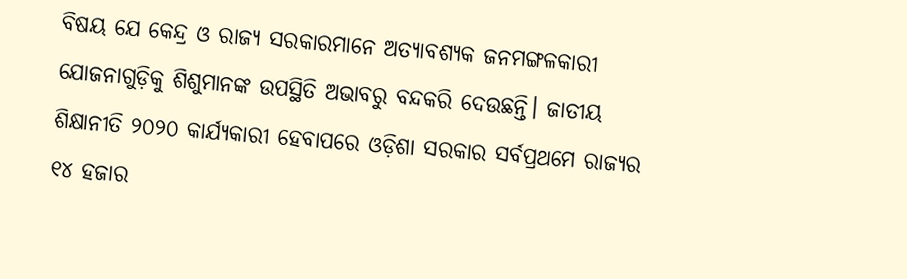ବିଷୟ ଯେ କେନ୍ଦ୍ର ଓ ରାଜ୍ୟ ସରକାରମାନେ ଅତ୍ୟାବଶ୍ୟକ ଜନମଙ୍ଗଳକାରୀ ଯୋଜନାଗୁଡ଼ିକୁ ଶିଶୁମାନଙ୍କ ଉପସ୍ଥିତି ଅଭାବରୁ ବନ୍ଦକରି ଦେଉଛନ୍ତି। ଜାତୀୟ ଶିକ୍ଷାନୀତି ୨୦୨୦ କାର୍ଯ୍ୟକାରୀ ହେବାପରେ ଓଡ଼ିଶା ସରକାର ସର୍ବପ୍ରଥମେ ରାଜ୍ୟର ୧୪ ହଜାର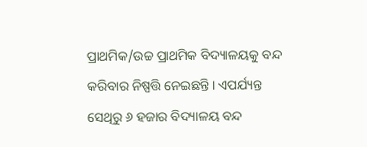ପ୍ରାଥମିକ/ଉଚ୍ଚ ପ୍ରାଥମିକ ବିଦ୍ୟାଳୟକୁ ବନ୍ଦ କରିବାର ନିଷ୍ପତ୍ତି ନେଇଛନ୍ତି। ଏପର୍ଯ୍ୟନ୍ତ ସେଥିରୁ ୬ ହଜାର ବିଦ୍ୟାଳୟ ବନ୍ଦ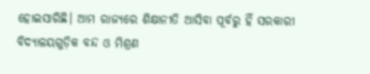ହୋଇସାରିଛି। ଆମ ରାଜ୍ୟରେ ଶିକ୍ଷାନୀତି ଆସିବା ପୂର୍ବରୁ ହିଁ ସରକାରୀ ବିଦ୍ୟାଳୟଗୁଡ଼ିକ ବନ୍ଦ ଓ ମିଶ୍ରଣ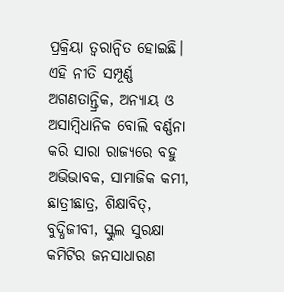ପ୍ରକ୍ରିୟା ତ୍ୱରାନ୍ବିତ ହୋଇଛି। ଏହି ନୀତି ସମ୍ପୂର୍ଣ୍ଣ ଅଗଣତାନ୍ତ୍ରିକ, ଅନ୍ୟାୟ ଓ ଅସାମ୍ବିଧାନିକ ବୋଲି ବର୍ଣ୍ଣନା କରି ସାରା ରାଜ୍ୟରେ ବହୁ ଅଭିଭାବକ, ସାମାଜିକ କମୀ, ଛାତ୍ରୀଛାତ୍ର, ଶିକ୍ଷାବିତ୍‌, ବୁଦ୍ଧିଜୀବୀ, ସ୍କୁଲ ସୁରକ୍ଷା କମିଟିର ଜନସାଧାରଣ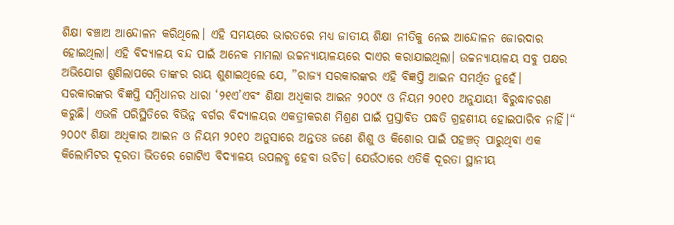ଶିକ୍ଷା ବଞ୍ଚାଅ ଆନ୍ଦୋଳନ କରିଥିଲେ। ଏହି ସମୟରେ ଭାରତରେ ମଧ୍ୟ ଜାତୀୟ ଶିକ୍ଷା ନୀତିକୁ ନେଇ ଆନ୍ଦୋଳନ ଜୋରଦାର ହୋଇଥିଲା। ଏହି ବିଦ୍ୟାଳୟ ବନ୍ଦ ପାଇଁ ଅନେକ ମାମଲା ଉଚ୍ଚନ୍ୟାୟାଳୟରେ ଦାଏର କରାଯାଇଥିଲା। ଉଚ୍ଚନ୍ୟାୟାଳୟ ସବୁ ପକ୍ଷର ଅଭିଯୋଗ ଶୁଣିଲାପରେ ତାଙ୍କର ରାୟ ଶୁଣାଇଥିଲେ ଯେ, ”ରାଜ୍ୟ ସରକାରଙ୍କର ଏହି ବିଜ୍ଞପ୍ତି ଆଇନ ସମର୍ଥିତ ନୁହେଁ। ସରକାରଙ୍କର ବିଜ୍ଞପ୍ତି ସମ୍ବିଧାନର ଧାରା ‘୨୧ଏ’ଏବଂ ଶିକ୍ଷା ଅଧିକାର ଆଇନ ୨୦୦୯ ଓ ନିୟମ ୨୦୧୦ ଅନୁଯାୟୀ ବିରୁଦ୍ଧାଚରଣ କରୁଛି। ଏଭଳି ପରିସ୍ଥିତିରେ ବିଭିନ୍ନ ବର୍ଗର ବିଦ୍ୟାଳୟର ଏକତ୍ରୀକରଣ ମିଶ୍ରଣ ପାଇଁ ପ୍ରସ୍ତାବିତ ପଦ୍ଧତି ଗ୍ରହଣୀୟ ହୋଇପାରିବ ନାହିଁ।“
୨୦୦୯ ଶିକ୍ଷା ଅଧିକାର ଆଇନ ଓ ନିୟମ ୨୦୧୦ ଅନୁସାରେ ଅନ୍ତତଃ ଜଣେ ଶିଶୁ ଓ କିଶୋର ପାଇଁ ପହଞ୍ଚତ୍ ପାରୁଥିବା ଏକ କିଲୋମିଟର ଦୂରତା ଭିତରେ ଗୋଟିଏ ବିଦ୍ୟାଳୟ ଉପଲବ୍ଧ ହେବା ଉଚିତ। ଯେଉଁଠାରେ ଏତିକି ଦୂରତା ସ୍ଥାନୀୟ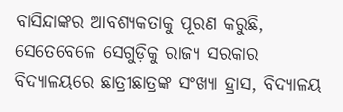ବାସିନ୍ଦାଙ୍କର ଆବଶ୍ୟକତାକୁ ପୂରଣ କରୁଛି, ସେତେବେଳେ ସେଗୁଡ଼ିକୁ ରାଜ୍ୟ ସରକାର ବିଦ୍ୟାଳୟରେ ଛାତ୍ରୀଛାତ୍ରଙ୍କ ସଂଖ୍ୟା ହ୍ରାସ, ବିଦ୍ୟାଳୟ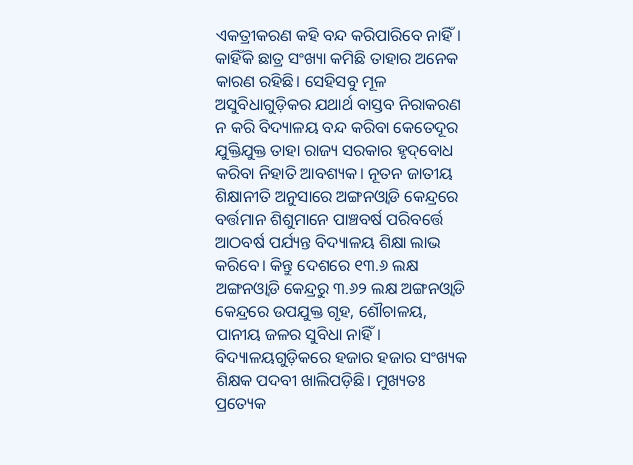ଏକତ୍ରୀକରଣ କହି ବନ୍ଦ କରିପାରିବେ ନାହିଁ। କାହିଁକି ଛାତ୍ର ସଂଖ୍ୟା କମିଛି ତାହାର ଅନେକ କାରଣ ରହିଛି। ସେହିସବୁ ମୂଳ ଅସୁବିଧାଗୁଡ଼ିକର ଯଥାର୍ଥ ବାସ୍ତବ ନିରାକରଣ ନ କରି ବିଦ୍ୟାଳୟ ବନ୍ଦ କରିବା କେତେଦୂର ଯୁକ୍ତିଯୁକ୍ତ ତାହା ରାଜ୍ୟ ସରକାର ହୃଦ୍‌ବୋଧ କରିବା ନିହାତି ଆବଶ୍ୟକ। ନୂତନ ଜାତୀୟ ଶିକ୍ଷାନୀତି ଅନୁସାରେ ଅଙ୍ଗନଓ୍ବାଡି କେନ୍ଦ୍ରରେ ବର୍ତ୍ତମାନ ଶିଶୁମାନେ ପାଞ୍ଚବର୍ଷ ପରିବର୍ତ୍ତେ ଆଠବର୍ଷ ପର୍ଯ୍ୟନ୍ତ ବିଦ୍ୟାଳୟ ଶିକ୍ଷା ଲାଭ କରିବେ। କିନ୍ତୁ ଦେଶରେ ୧୩.୬ ଲକ୍ଷ ଅଙ୍ଗନଓ୍ବାଡି କେନ୍ଦ୍ରରୁ ୩.୬୨ ଲକ୍ଷ ଅଙ୍ଗନଓ୍ବାଡି କେନ୍ଦ୍ରରେ ଉପଯୁକ୍ତ ଗୃହ, ଶୌଚାଳୟ, ପାନୀୟ ଜଳର ସୁବିଧା ନାହିଁ। ବିଦ୍ୟାଳୟଗୁଡ଼ିକରେ ହଜାର ହଜାର ସଂଖ୍ୟକ ଶିକ୍ଷକ ପଦବୀ ଖାଲିପଡ଼ିଛି। ମୁଖ୍ୟତଃ ପ୍ରତ୍ୟେକ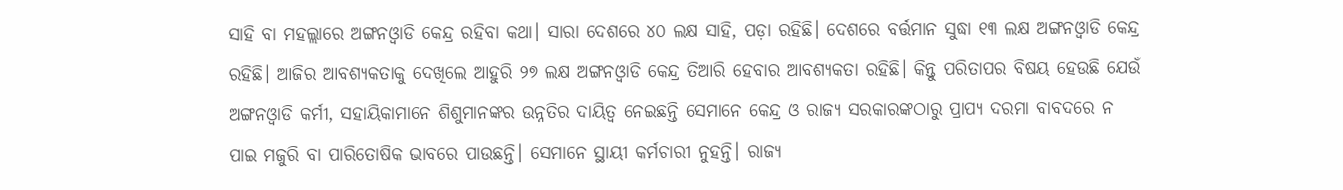ସାହି ବା ମହଲ୍ଲାରେ ଅଙ୍ଗନଓ୍ବାଡି କେନ୍ଦ୍ର ରହିବା କଥା। ସାରା ଦେଶରେ ୪୦ ଲକ୍ଷ ସାହି, ପଡ଼ା ରହିଛି। ଦେଶରେ ବର୍ତ୍ତମାନ ସୁଦ୍ଧା ୧୩ ଲକ୍ଷ ଅଙ୍ଗନଓ୍ବାଡି କେନ୍ଦ୍ର ରହିଛି। ଆଜିର ଆବଶ୍ୟକତାକୁ ଦେଖିଲେ ଆହୁରି ୨୭ ଲକ୍ଷ ଅଙ୍ଗନଓ୍ବାଡି କେନ୍ଦ୍ର ତିଆରି ହେବାର ଆବଶ୍ୟକତା ରହିଛି। କିନ୍ତୁ ପରିତାପର ବିଷୟ ହେଉଛି ଯେଉଁ ଅଙ୍ଗନଓ୍ବାଡି କର୍ମୀ, ସହାୟିକାମାନେ ଶିଶୁମାନଙ୍କର ଉନ୍ନତିର ଦାୟିତ୍ୱ ନେଇଛନ୍ତି ସେମାନେ କେନ୍ଦ୍ର ଓ ରାଜ୍ୟ ସରକାରଙ୍କଠାରୁ ପ୍ରାପ୍ୟ ଦରମା ବାବଦରେ ନ ପାଇ ମଜୁରି ବା ପାରିତୋଷିକ ଭାବରେ ପାଉଛନ୍ତି। ସେମାନେ ସ୍ଥାୟୀ କର୍ମଚାରୀ ନୁହନ୍ତି। ରାଜ୍ୟ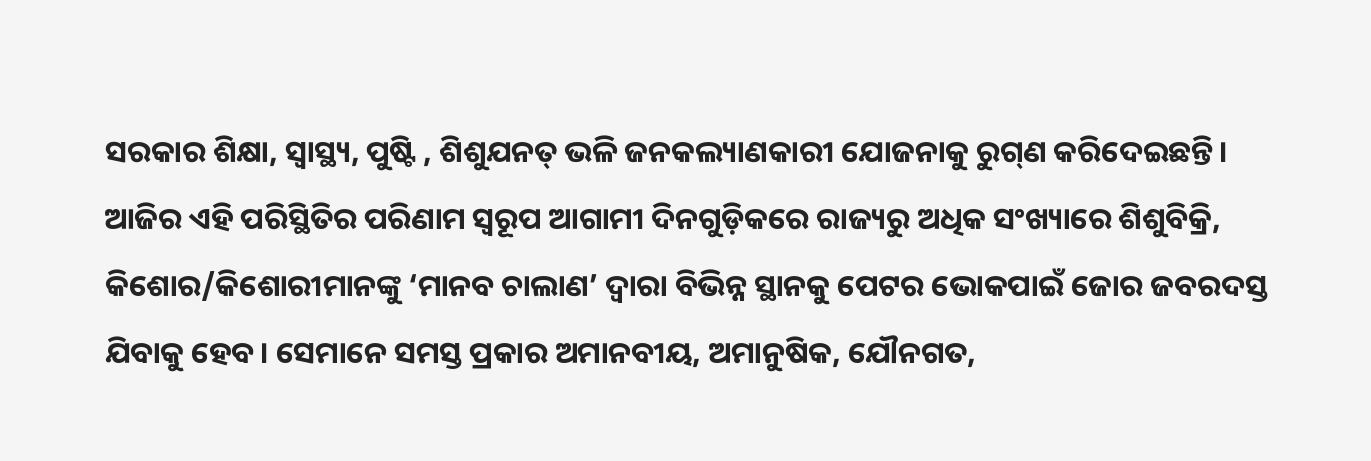ସରକାର ଶିକ୍ଷା, ସ୍ବାସ୍ଥ୍ୟ, ପୁଷ୍ଟି , ଶିଶୁଯନତ୍ ଭଳି ଜନକଲ୍ୟାଣକାରୀ ଯୋଜନାକୁ ରୁଗ୍‌ଣ କରିଦେଇଛନ୍ତି।
ଆଜିର ଏହି ପରିସ୍ଥିତିର ପରିଣାମ ସ୍ବରୂପ ଆଗାମୀ ଦିନଗୁଡ଼ିକରେ ରାଜ୍ୟରୁ ଅଧିକ ସଂଖ୍ୟାରେ ଶିଶୁବିକ୍ରି, କିଶୋର/କିଶୋରୀମାନଙ୍କୁ ‘ମାନବ ଚାଲାଣ’ ଦ୍ୱାରା ବିଭିନ୍ନ ସ୍ଥାନକୁ ପେଟର ଭୋକପାଇଁ ଜୋର ଜବରଦସ୍ତ ଯିବାକୁ ହେବ। ସେମାନେ ସମସ୍ତ ପ୍ରକାର ଅମାନବୀୟ, ଅମାନୁଷିକ, ଯୌନଗତ,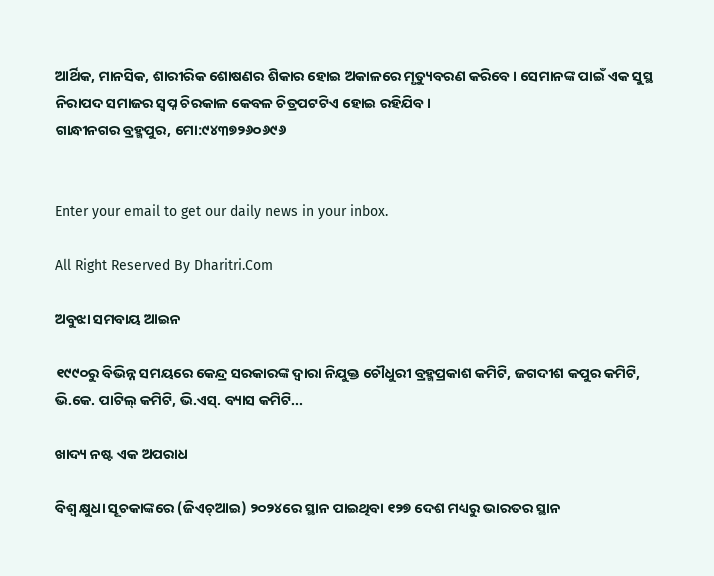ଆର୍ଥିକ, ମାନସିକ, ଶାରୀରିକ ଶୋଷଣର ଶିକାର ହୋଇ ଅକାଳରେ ମୃତ୍ୟୁବରଣ କରିବେ। ସେମାନଙ୍କ ପାଇଁ ଏକ ସୁସ୍ଥ ନିରାପଦ ସମାଜର ସ୍ବପ୍ନ ଚିରକାଳ କେବଳ ଚିତ୍ରପଟଟିଏ ହୋଇ ରହିଯିବ।
ଗାନ୍ଧୀନଗର ବ୍ରହ୍ମପୁର, ମୋ:୯୪୩୭୨୬୦୬୯୬


Enter your email to get our daily news in your inbox.

All Right Reserved By Dharitri.Com

ଅବୁଝା ସମବାୟ ଆଇନ

୧୯୯୦ରୁ ବିଭିନ୍ନ ସମୟରେ କେନ୍ଦ୍ର ସରକାରଙ୍କ ଦ୍ୱାରା ନିଯୁକ୍ତ ଚୌଧୁରୀ ବ୍ରହ୍ମପ୍ରକାଶ କମିଟି, ଜଗଦୀଶ କପୁର କମିଟି, ଭି.କେ. ପାଟିଲ୍‌ କମିଟି, ଭି.ଏସ୍‌. ବ୍ୟାସ କମିଟି...

ଖାଦ୍ୟ ନଷ୍ଟ ଏକ ଅପରାଧ

ବିଶ୍ୱ କ୍ଷୁଧା ସୂଚକାଙ୍କରେ (ଜିଏଚ୍‌ଆଇ) ୨୦୨୪ରେ ସ୍ଥାନ ପାଇଥିବା ୧୨୭ ଦେଶ ମଧ୍ୟରୁ ଭାରତର ସ୍ଥାନ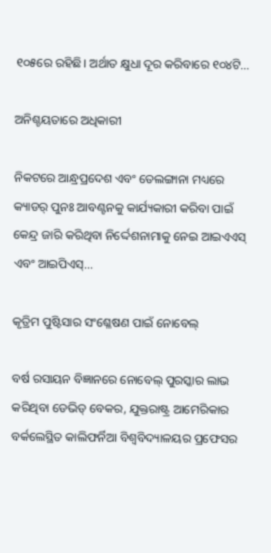୧୦୫ରେ ରହିଛି। ଅର୍ଥାତ କ୍ଷୁଧା ଦୂର କରିବାରେ ୧୦୪ଟି...

ଅନିଶ୍ଚୟତାରେ ଅଧିକାରୀ

ନିକଟରେ ଆନ୍ଧ୍ରପ୍ରଦେଶ ଏବଂ ତେଲଙ୍ଗାନା ମଧ୍ୟରେ କ୍ୟାଡର୍‌ ପୁନଃ ଆବଣ୍ଟନକୁ କାର୍ଯ୍ୟକାରୀ କରିବା ପାଇଁ କେନ୍ଦ୍ର ଜାରି କରିଥିବା ନିର୍ଦ୍ଦେଶନାମାକୁ ନେଇ ଆଇଏଏସ୍‌ ଏବଂ ଆଇପିଏସ୍‌...

କୃତ୍ରିମ ପୁଷ୍ଟିସାର ସଂଶ୍ଳେଷଣ ପାଇଁ ନୋବେଲ୍‌

ବର୍ଷ ରସାୟନ ବିଜ୍ଞାନରେ ନୋବେଲ୍‌ ପୁରସ୍କାର ଲାଭ କରିଥିବା ଡେଭିଡ୍‌ ବେକର, ଯୁକ୍ତରାଷ୍ଟ୍ର ଆମେରିକାର ବର୍କଲେସ୍ଥିତ କାଲିଫର୍ନିଆ ବିଶ୍ୱବିଦ୍ୟାଳୟର ପ୍ରଫେସର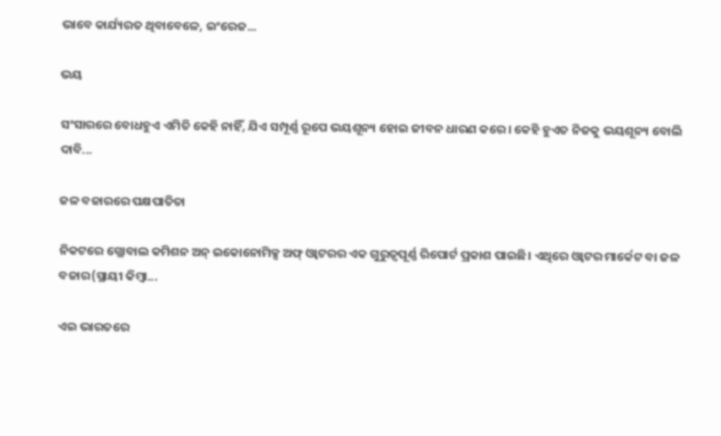ଭାବେ କାର୍ଯ୍ୟରତ ଥିବାବେଳେ, ଇଂରେଜ...

ଭୟ

ସଂସାରରେ ବୋଧହୁଏ ଏମିତି କେହି ନାହିଁ, ଯିଏ ସମ୍ପୂର୍ଣ୍ଣ ରୂପେ ଭୟଶୂନ୍ୟ ହୋଇ ଜୀବନ ଧାରଣ କରେ। କେହି ହୁଏତ ନିଜକୁ ଭୟଶୂନ୍ୟ ବୋଲି ଦାବି...

ଜଳ ବଜାରରେ ପକ୍ଷପାତିତା

ନିକଟରେ ଗ୍ଲୋବାଲ କମିଶନ ଅନ୍‌ ଇକୋନୋମିକ୍ସ ଅଫ୍‌ ଓ୍ବାଟରର ଏକ ଗୁରୁତ୍ୱପୂର୍ଣ୍ଣ ରିପୋର୍ଟ ପ୍ରକାଶ ପାଇଛି। ଏଥିରେ ଓ୍ବାଟର ମାର୍କେଟ ବା ଜଳ ବଜାର(ସ୍ଥାୟୀ କିମ୍ବା...

ଏଇ ଭାରତରେ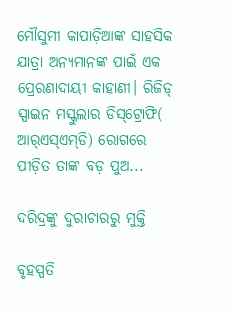ମୌସୁମୀ କାପାଡ଼ିଆଙ୍କ ସାହସିକ ଯାତ୍ରା ଅନ୍ୟମାନଙ୍କ ପାଇଁ ଏକ ପ୍ରେରଣାଦାୟୀ କାହାଣୀ। ରିଜିଡ୍‌ ସ୍ପାଇନ ମସ୍କୁଲାର ଡିସ୍‌ଟ୍ରୋଫି( ଆର୍‌ଏସ୍‌ଏମ୍‌ଡି) ରୋଗରେ ପୀଡ଼ିତ ତାଙ୍କ ବଡ଼ ପୁଅ...

ଦରିଦ୍ରଙ୍କୁ ଦୁରାଚାରରୁ ମୁକ୍ତି

ବୃହସ୍ପତି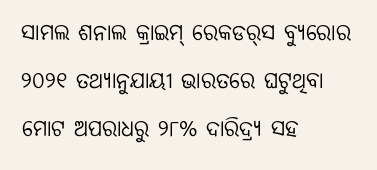ସାମଲ ଶନାଲ କ୍ରାଇମ୍‌ ରେକଡର୍‌ସ ବ୍ୟୁରୋର ୨୦୨୧ ତଥ୍ୟାନୁଯାୟୀ ଭାରତରେ ଘଟୁଥିବା ମୋଟ ଅପରାଧରୁ ୨୮% ଦାରିଦ୍ର୍ୟ ସହ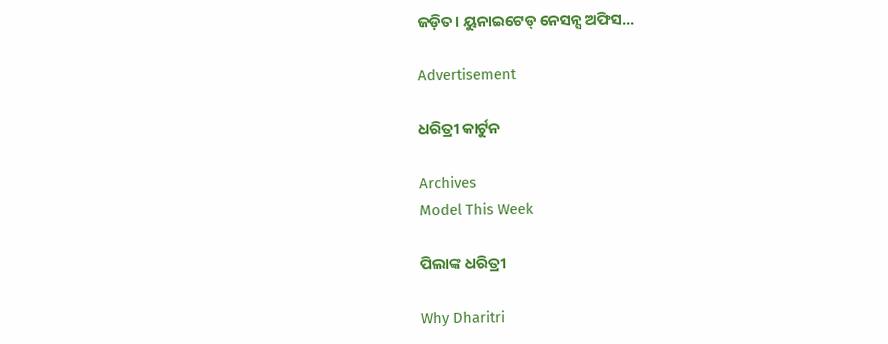ଜଡ଼ିତ। ୟୁନାଇଟେଡ୍‌ ନେସନ୍ସ ଅଫିସ...

Advertisement

ଧରିତ୍ରୀ କାର୍ଟୁନ

Archives
Model This Week

ପିଲାଙ୍କ ଧରିତ୍ରୀ

Why Dharitri